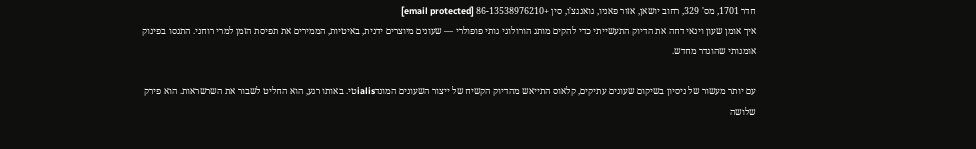חדר 1701, מס' 329, רחוב יושאן, אזור פאניו, גואנגצ'ו, סין +86-13538976210 [email protected]
איך אומן שעון וינאי דחה את הדיוק התעשייתי כדי להקים מותג הורולוגי גותי פופולרי — שעונים מיוצרים ידנית, באיטיות, הממירים את תפיסת הזמן למרי רוחני. התנסו בפינוק אומנותי שהוגדר מחדש.

עם יותר מעשור של ניסיון בשיקום שעונים עתיקים, קלאוס התייאש מהדיוק הקשיח של ייצור השעונים המונדialisטי. באותו רגע, הוא החליט לשבור את השרשראות. הוא פירק שלושה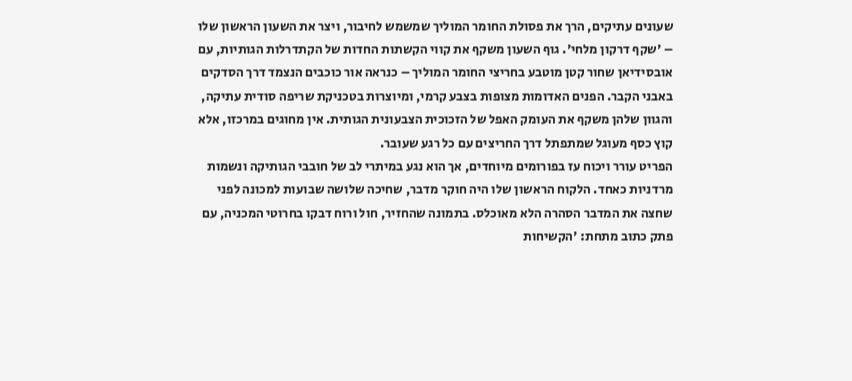שעונים עתיקים, הרך את פסולת החומר המוליך שמשמש לחיבור, ויצר את השעון הראשון שלו – 'שקף דרקון מלחי'. גוף השעון משקף את קווי הקשתות החדות של הקתדרלות הגותיות, עם אובסידיאן שחור קטן מוטבע בחריצי החומר המוליך – כנראה אור כוכבים הנצמד דרך הסדקים באבני הקבר. הפנים האדומות מצופות בצבע קרמי, ומיוצרות בטכניקת שריפה סודית עתיקה, והגוון שלהן משקף את העומק האפל של הזכוכית הצבעונית הגותית. אין מחוגים במרכזו, אלא קוץ כסף מעוגל שמתפתל דרך החריצים עם כל רגע שעובר.
הפריט עורר ויכוח עז בפורומים מיוחדים, אך הוא נגע במיתרי לב של חובבי הגותיקה ונשמות מרדניות כאחד. הלקוח הראשון שלו היה חוקר מדבר, שחיכה שלושה שבועות למכונה לפני שחצה את המדבר הסהרה הלא מאוכלס. בתמונה שהחזיר, חול ורוח דבקו בחרוטי המכניה, עם פתק כתוב מתחת: 'הקשיחות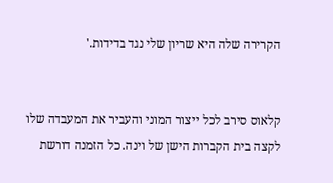הקרירה שלה היא שריון שלי נגד בדידות.'


קלאוס סירב לכל ייצור המוני והעביר את המעבדה שלו לקצה בית הקברות הישן של וינה. כל הזמנה דורשת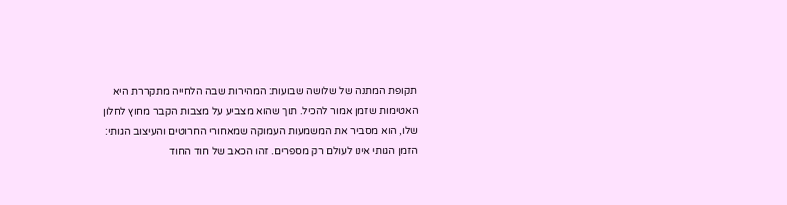תקופת המתנה של שלושה שבועות: המהירות שבה הלחייה מתקררת היא האטימות שזמן אמור להכיל. תוך שהוא מצביע על מצבות הקבר מחוץ לחלון שלו, הוא מסביר את המשמעות העמוקה שמאחורי החרוטים והעיצוב הגותי: הזמן הגותי אינו לעולם רק מספרים. זהו הכאב של חוד החוד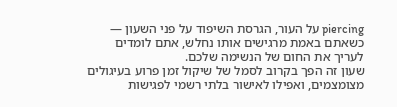piercing על העור, הגרסת השיפוד על פני השעון — כשאתם באמת מרגישים אותו נחלש, אתם לומדים לעריך את החום של הנשימה שלכם.
שעון זה הפך בקרוב לסמל של שיקול זמן פרוע בעיגולים מצומצמים, ואפילו לאישור בלתי רשמי לפגישות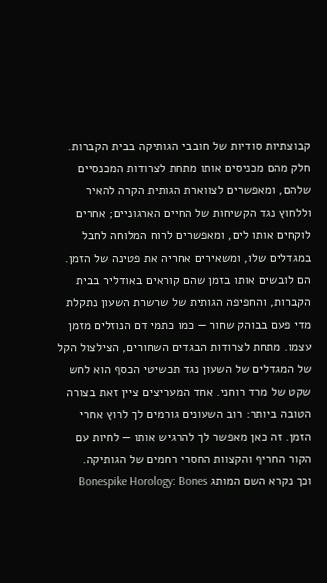קבוצתיות סודיות של חובבי הגותיקה בבית הקברות. חלק מהם מכניסים אותו מתחת לצרודות המכנסיים שלהם, ומאפשרים לצווארת הגותית הקרה להאיר וללחוץ נגד הקשיחות של החיים הארגוניים; אחרים לוקחים אותו לים, ומאפשרים לרוח המלוחה לחבל במגדלים שלו, ומשאירים אחריה את פטינה של הזמן.
הם לובשים אותו בזמן שהם קוראים באודליר בבית הקברות, והחפיפה הגותית של שרשרת השעון נתקלת מדי פעם בבוהק שחור — כמו כתמי דם הנוזלים מזמן עצמו. מתחת לצרודות הבגדים השחורים, הצילצול הקל של המגדלים של השעון נגד תכשיטי הכסף הוא לחש שקט של מרד רוחני. אחד המעריצים ציין זאת בצורה הטובה ביותר: רוב השעונים גורמים לך לרוץ אחרי הזמן. זה כאן מאפשר לך להרגיש אותו — לחיות עם הקור החריף והקצוות החסרי רחמים של הגותיקה.
וכך נקרא השם המותג Bonespike Horology: Bones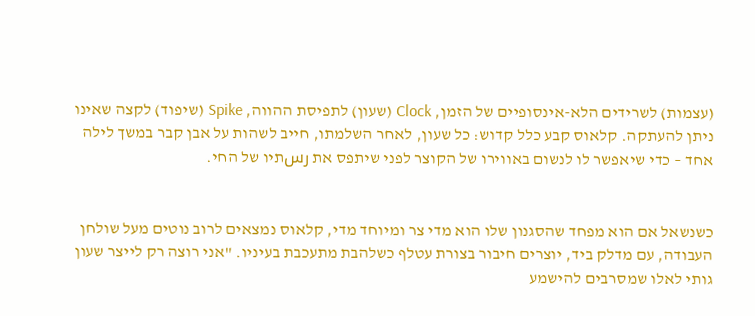(עצמות) לשרידים הלא-אינסופיים של הזמן, Clock (שעון) לתפיסת ההווה, Spike (שיפוד) לקצה שאינו ניתן להעתקה. קלאוס קבע כלל קדוש: כל שעון, לאחר השלמתו, חייב לשהות על אבן קבר במשך לילה אחד – כדי שיאפשר לו לנשום באווירו של הקוצר לפני שיתפס את رسתיו של החי.


כשנשאל אם הוא מפחד שהסגנון שלו הוא מדי צר ומיוחד מדי, קלאוס נמצאים לרוב נוטים מעל שולחן העבודה, עם מדלק ביד, יוצרים חיבור בצורת עטלף כשלהבת מתעכבת בעיניו. "אני רוצה רק לייצר שעון גותי לאלו שמסרבים להישמע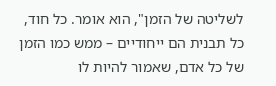לשליטה של הזמן", הוא אומר. כל חוד, כל תבנית הם ייחודיים – ממש כמו הזמן של כל אדם, שאמור להיות לו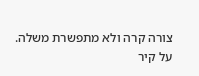צורה קרה ולא מתפשרת משלה.
על קיר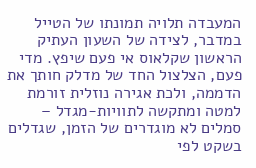המעבדה תלויה תמונתו של הטייל במדבר, לצידה של השעון העתיק הראשון שקלאוס אי פעם שיפץ. מדי פעם, הצלצול החד של מדלק חותך את הדממה, ולכת אגירה נוזלית זורמת למטה ומתקשה לתוויות-מגדל – סמלים לא מוגדרים של הזמן, שגדלים בשקט לפי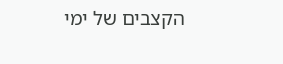הקצבים של ימי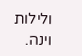ולילות וינה.